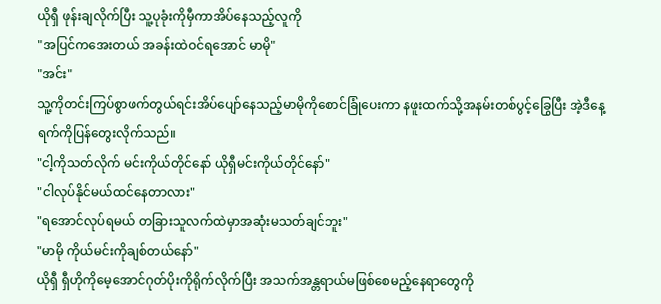ယိုရှီ ဖုန်းချလိုက်ပြီး သူ့ပုခုံးကိုမှီကာအိပ်နေသည့်လူကို
"အပြင်ကအေးတယ် အခန်းထဲဝင်ရအောင် မာမို"
"အင်း"
သူ့ကိုတင်းကြပ်စွာဖက်တွယ်ရင်းအိပ်ပျော်နေသည့်မာမိုကိုစောင်ခြုံပေးကာ နဖူးထက်သို့အနမ်းတစ်ပွင့်ခြွေပြီး အဲ့ဒီနေ့ရက်ကိုပြန်တွေးလိုက်သည်။
"ငါ့ကိုသတ်လိုက် မင်းကိုယ်တိုင်နော် ယိုရှီမင်းကိုယ်တိုင်နော်"
"ငါလုပ်နိုင်မယ်ထင်နေတာလား"
"ရအောင်လုပ်ရမယ် တခြားသူလက်ထဲမှာအဆုံးမသတ်ချင်ဘူး"
"မာမို ကိုယ်မင်းကိုချစ်တယ်နော်"
ယိုရှီ ရှီဟိုကိုမေ့အောင်ဂုတ်ပိုးကိုရိုက်လိုက်ပြီး အသက်အန္တရာယ်မဖြစ်စေမည့်နေရာတွေကို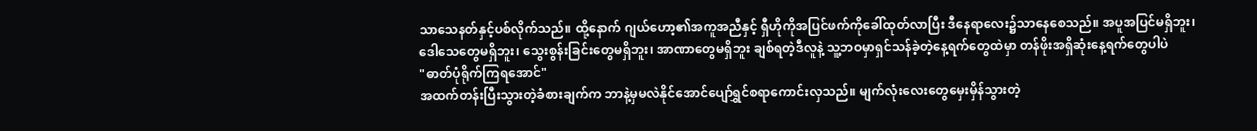သာသေနတ်နှင့်ပစ်လိုက်သည်။ ထို့နောက် ဂျယ်ဟော့၏အကူအညီနှင့် ရှီဟိုကိုအပြင်ဖက်ကိုခေါ်ထုတ်လာပြီး ဒီနေရာလေး၌သာနေစေသည်။ အပူအပြင်မရှိဘူး၊ ဒေါသေတွေမရှိဘူး၊ သွေးစွန်းခြင်းတွေမရှိဘူး၊ အာဏာတွေမရှိဘူး ချစ်ရတဲ့ဒီလူနဲ့ သူ့ဘဝမှာရှင်သန်ခဲ့တဲ့နေ့ရက်တွေထဲမှာ တန်ဖိုးအရှိဆုံးနေ့ရက်တွေပါပဲ
"ဓာတ်ပုံရိုက်ကြရအောင်"
အထက်တန်းပြီးသွားတဲ့ခံစားချက်က ဘာနဲ့မှမလဲနိုင်အောင်ပျော်ရွှင်စရာကောင်းလှသည်။ မျက်လုံးလေးတွေမှေးမှိန်သွားတဲ့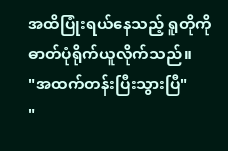အထိပြုံးရယ်နေသည့် ရူတိုကို ဓာတ်ပုံရိုက်ယူလိုက်သည်။
"အထက်တန်းပြီးသွားပြီ"
"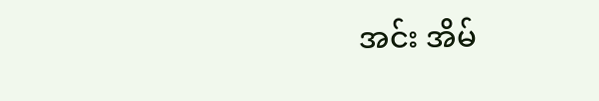အင်း အိမ်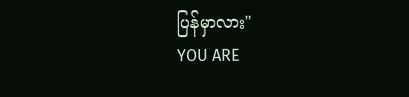ပြန်မှာလား"
YOU ARE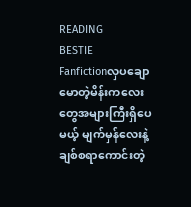READING
BESTIE
Fanfictionလှပချောမောတဲ့မိန်းကလေးတွေအများကြီးရှိပေမယ့် မျက်မှန်လေးနဲ့ချစ်စရာကောင်းတဲ့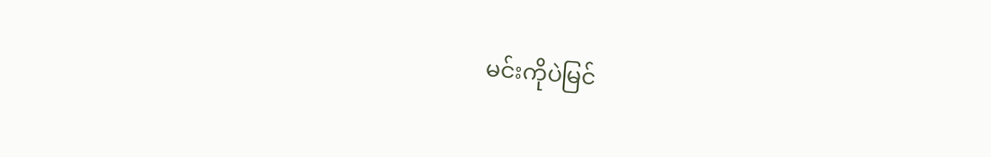မင်းကိုပဲမြင်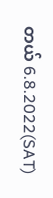တယ် 6.8.2022(SAT)